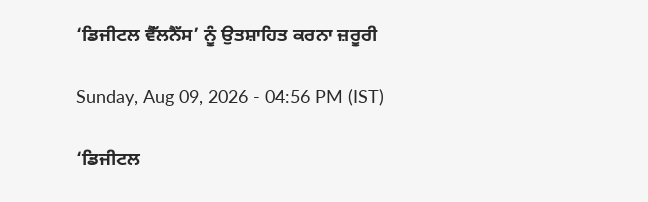‘ਡਿਜੀਟਲ ਵੈੱਲਨੈੱਸ’ ਨੂੰ ਉਤਸ਼ਾਹਿਤ ਕਰਨਾ ਜ਼ਰੂਰੀ

Sunday, Aug 09, 2026 - 04:56 PM (IST)

‘ਡਿਜੀਟਲ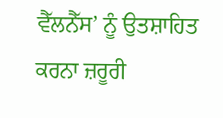ਵੈੱਲਨੈੱਸ’ ਨੂੰ ਉਤਸ਼ਾਹਿਤ ਕਰਨਾ ਜ਼ਰੂਰੀ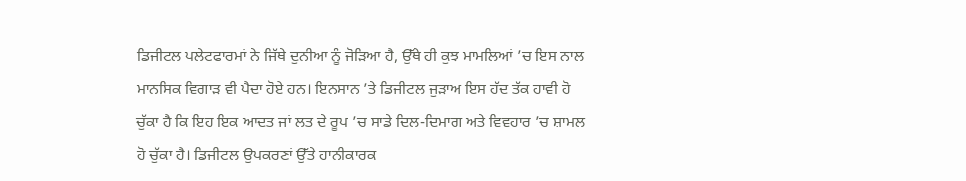ਡਿਜੀਟਲ ਪਲੇਟਫਾਰਮਾਂ ਨੇ ਜਿੱਥੇ ਦੁਨੀਆ ਨੂੰ ਜੋੜਿਆ ਹੈ, ਉੱਥੇ ਹੀ ਕੁਝ ਮਾਮਲਿਆਂ ’ਚ ਇਸ ਨਾਲ ਮਾਨਸਿਕ ਵਿਗਾੜ ਵੀ ਪੈਦਾ ਹੋਏ ਹਨ। ਇਨਸਾਨ ’ਤੇ ਡਿਜੀਟਲ ਜੁੜਾਅ ਇਸ ਹੱਦ ਤੱਕ ਹਾਵੀ ਹੋ ਚੁੱਕਾ ਹੈ ਕਿ ਇਹ ਇਕ ਆਦਤ ਜਾਂ ਲਤ ਦੇ ਰੂਪ ’ਚ ਸਾਡੇ ਦਿਲ-ਦਿਮਾਗ ਅਤੇ ਵਿਵਹਾਰ ’ਚ ਸ਼ਾਮਲ ਹੋ ਚੁੱਕਾ ਹੈ। ਡਿਜੀਟਲ ਉਪਕਰਣਾਂ ਉੱਤੇ ਹਾਨੀਕਾਰਕ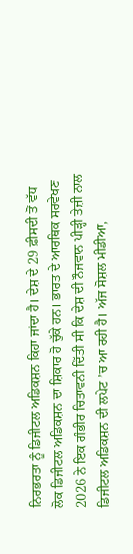ਨਿਰਭਰਤਾ ਨੂੰ ਡਿਜੀਟਲ ਅਡਿਕਸ਼ਨ ਕਿਹਾ ਜਾਂਦਾ ਹੈ। ਦੇਸ਼ ਦੇ 29 ਫ਼ੀਸਦੀ ਤੋਂ ਵੱਧ ਲੋਕ ਡਿਜੀਟਲ ਅਡਿਕਸ਼ਨ ਦਾ ਸ਼ਿਕਾਰ ਹੋ ਚੁੱਕੇ ਹਨ। ਭਾਰਤ ਦੇ ਆਰਥਿਕ ਸਰਵੇਖਣ 2026 ਨੇ ਇਕ ਗੰਭੀਰ ਚਿਤਾਵਨੀ ਦਿੱਤੀ ਸੀ ਕਿ ਦੇਸ਼ ਦੀ ਨੌਜਵਾਨ ਪੀੜ੍ਹੀ ਤੇਜ਼ੀ ਨਾਲ ਡਿਜੀਟਲ ਅਡਿਕਸ਼ਨ ਦੀ ਲਪੇਟ ’ਚ ਆ ਰਹੀ ਹੈ। ਅੱਜ ਸੋਸ਼ਲ ਮੀਡੀਆ,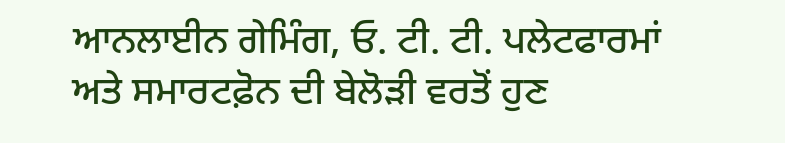ਆਨਲਾਈਨ ਗੇਮਿੰਗ, ਓ. ਟੀ. ਟੀ. ਪਲੇਟਫਾਰਮਾਂ ਅਤੇ ਸਮਾਰਟਫ਼ੋਨ ਦੀ ਬੇਲੋੜੀ ਵਰਤੋਂ ਹੁਣ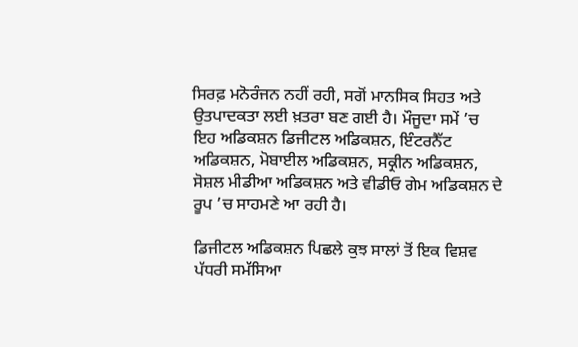ਸਿਰਫ਼ ਮਨੋਰੰਜਨ ਨਹੀਂ ਰਹੀ, ਸਗੋਂ ਮਾਨਸਿਕ ਸਿਹਤ ਅਤੇ ਉਤਪਾਦਕਤਾ ਲਈ ਖ਼ਤਰਾ ਬਣ ਗਈ ਹੈ। ਮੌਜੂਦਾ ਸਮੇਂ ’ਚ ਇਹ ਅਡਿਕਸ਼ਨ ਡਿਜੀਟਲ ਅਡਿਕਸ਼ਨ, ਇੰਟਰਨੈੱਟ ਅਡਿਕਸ਼ਨ, ਮੋਬਾਈਲ ਅਡਿਕਸ਼ਨ, ਸਕ੍ਰੀਨ ਅਡਿਕਸ਼ਨ, ਸੋਸ਼ਲ ਮੀਡੀਆ ਅਡਿਕਸ਼ਨ ਅਤੇ ਵੀਡੀਓ ਗੇਮ ਅਡਿਕਸ਼ਨ ਦੇ ਰੂਪ ’ਚ ਸਾਹਮਣੇ ਆ ਰਹੀ ਹੈ।

ਡਿਜੀਟਲ ਅਡਿਕਸ਼ਨ ਪਿਛਲੇ ਕੁਝ ਸਾਲਾਂ ਤੋਂ ਇਕ ਵਿਸ਼ਵ ਪੱਧਰੀ ਸਮੱਸਿਆ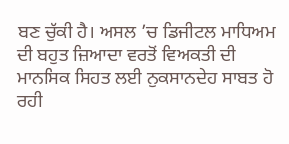ਬਣ ਚੁੱਕੀ ਹੈ। ਅਸਲ ’ਚ ਡਿਜੀਟਲ ਮਾਧਿਅਮ ਦੀ ਬਹੁਤ ਜ਼ਿਆਦਾ ਵਰਤੋਂ ਵਿਅਕਤੀ ਦੀ ਮਾਨਸਿਕ ਸਿਹਤ ਲਈ ਨੁਕਸਾਨਦੇਹ ਸਾਬਤ ਹੋ ਰਹੀ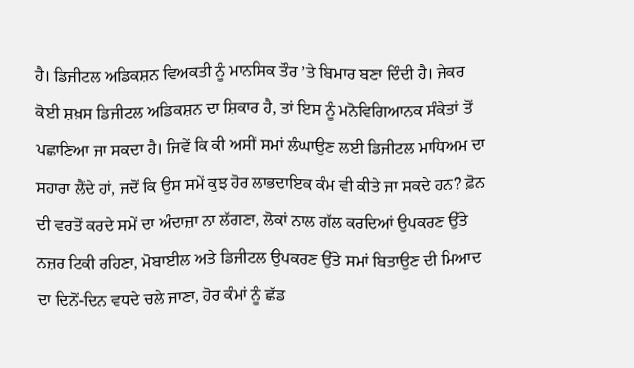ਹੈ। ਡਿਜੀਟਲ ਅਡਿਕਸ਼ਨ ਵਿਅਕਤੀ ਨੂੰ ਮਾਨਸਿਕ ਤੌਰ ’ਤੇ ਬਿਮਾਰ ਬਣਾ ਦਿੰਦੀ ਹੈ। ਜੇਕਰ ਕੋਈ ਸ਼ਖ਼ਸ ਡਿਜੀਟਲ ਅਡਿਕਸ਼ਨ ਦਾ ਸ਼ਿਕਾਰ ਹੈ, ਤਾਂ ਇਸ ਨੂੰ ਮਨੋਵਿਗਿਆਨਕ ਸੰਕੇਤਾਂ ਤੋਂ ਪਛਾਣਿਆ ਜਾ ਸਕਦਾ ਹੈ। ਜਿਵੇਂ ਕਿ ਕੀ ਅਸੀਂ ਸਮਾਂ ਲੰਘਾਉਣ ਲਈ ਡਿਜੀਟਲ ਮਾਧਿਅਮ ਦਾ ਸਹਾਰਾ ਲੈਂਦੇ ਹਾਂ, ਜਦੋਂ ਕਿ ਉਸ ਸਮੇਂ ਕੁਝ ਹੋਰ ਲਾਭਦਾਇਕ ਕੰਮ ਵੀ ਕੀਤੇ ਜਾ ਸਕਦੇ ਹਨ? ਫ਼ੋਨ ਦੀ ਵਰਤੋਂ ਕਰਦੇ ਸਮੇਂ ਦਾ ਅੰਦਾਜ਼ਾ ਨਾ ਲੱਗਣਾ, ਲੋਕਾਂ ਨਾਲ ਗੱਲ ਕਰਦਿਆਂ ਉਪਕਰਣ ਉੱਤੇ ਨਜ਼ਰ ਟਿਕੀ ਰਹਿਣਾ, ਮੋਬਾਈਲ ਅਤੇ ਡਿਜੀਟਲ ਉਪਕਰਣ ਉੱਤੇ ਸਮਾਂ ਬਿਤਾਉਣ ਦੀ ਮਿਆਦ ਦਾ ਦਿਨੋਂ-ਦਿਨ ਵਧਦੇ ਚਲੇ ਜਾਣਾ, ਹੋਰ ਕੰਮਾਂ ਨੂੰ ਛੱਡ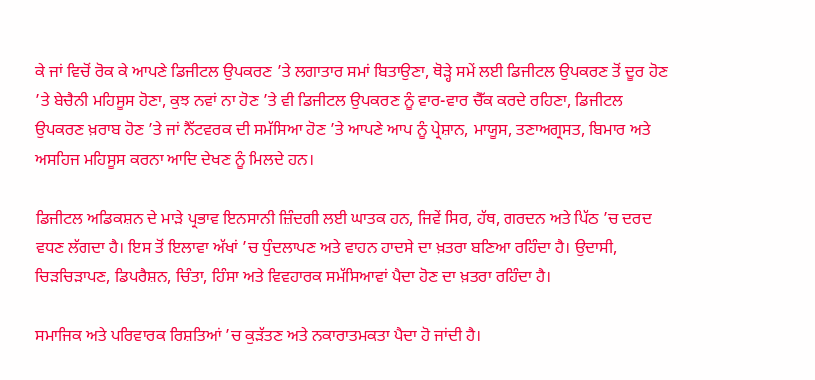ਕੇ ਜਾਂ ਵਿਚੋਂ ਰੋਕ ਕੇ ਆਪਣੇ ਡਿਜੀਟਲ ਉਪਕਰਣ ’ਤੇ ਲਗਾਤਾਰ ਸਮਾਂ ਬਿਤਾਉਣਾ, ਥੋੜ੍ਹੇ ਸਮੇਂ ਲਈ ਡਿਜੀਟਲ ਉਪਕਰਣ ਤੋਂ ਦੂਰ ਹੋਣ ’ਤੇ ਬੇਚੈਨੀ ਮਹਿਸੂਸ ਹੋਣਾ, ਕੁਝ ਨਵਾਂ ਨਾ ਹੋਣ ’ਤੇ ਵੀ ਡਿਜੀਟਲ ਉਪਕਰਣ ਨੂੰ ਵਾਰ-ਵਾਰ ਚੈੱਕ ਕਰਦੇ ਰਹਿਣਾ, ਡਿਜੀਟਲ ਉਪਕਰਣ ਖ਼ਰਾਬ ਹੋਣ ’ਤੇ ਜਾਂ ਨੈੱਟਵਰਕ ਦੀ ਸਮੱਸਿਆ ਹੋਣ ’ਤੇ ਆਪਣੇ ਆਪ ਨੂੰ ਪ੍ਰੇਸ਼ਾਨ, ਮਾਯੂਸ, ਤਣਾਅਗ੍ਰਸਤ, ਬਿਮਾਰ ਅਤੇ ਅਸਹਿਜ ਮਹਿਸੂਸ ਕਰਨਾ ਆਦਿ ਦੇਖਣ ਨੂੰ ਮਿਲਦੇ ਹਨ।

ਡਿਜੀਟਲ ਅਡਿਕਸ਼ਨ ਦੇ ਮਾੜੇ ਪ੍ਰਭਾਵ ਇਨਸਾਨੀ ਜ਼ਿੰਦਗੀ ਲਈ ਘਾਤਕ ਹਨ, ਜਿਵੇਂ ਸਿਰ, ਹੱਥ, ਗਰਦਨ ਅਤੇ ਪਿੱਠ ’ਚ ਦਰਦ ਵਧਣ ਲੱਗਦਾ ਹੈ। ਇਸ ਤੋਂ ਇਲਾਵਾ ਅੱਖਾਂ ’ਚ ਧੁੰਦਲਾਪਣ ਅਤੇ ਵਾਹਨ ਹਾਦਸੇ ਦਾ ਖ਼ਤਰਾ ਬਣਿਆ ਰਹਿੰਦਾ ਹੈ। ਉਦਾਸੀ, ਚਿੜਚਿੜਾਪਣ, ਡਿਪਰੈਸ਼ਨ, ਚਿੰਤਾ, ਹਿੰਸਾ ਅਤੇ ਵਿਵਹਾਰਕ ਸਮੱਸਿਆਵਾਂ ਪੈਦਾ ਹੋਣ ਦਾ ਖ਼ਤਰਾ ਰਹਿੰਦਾ ਹੈ।

ਸਮਾਜਿਕ ਅਤੇ ਪਰਿਵਾਰਕ ਰਿਸ਼ਤਿਆਂ ’ਚ ਕੁੜੱਤਣ ਅਤੇ ਨਕਾਰਾਤਮਕਤਾ ਪੈਦਾ ਹੋ ਜਾਂਦੀ ਹੈ।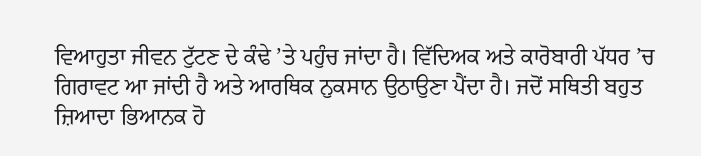ਵਿਆਹੁਤਾ ਜੀਵਨ ਟੁੱਟਣ ਦੇ ਕੰਢੇ ’ਤੇ ਪਹੁੰਚ ਜਾਂਦਾ ਹੈ। ਵਿੱਦਿਅਕ ਅਤੇ ਕਾਰੋਬਾਰੀ ਪੱਧਰ ’ਚ ਗਿਰਾਵਟ ਆ ਜਾਂਦੀ ਹੈ ਅਤੇ ਆਰਥਿਕ ਨੁਕਸਾਨ ਉਠਾਉਣਾ ਪੈਂਦਾ ਹੈ। ਜਦੋਂ ਸਥਿਤੀ ਬਹੁਤ ਜ਼ਿਆਦਾ ਭਿਆਨਕ ਹੋ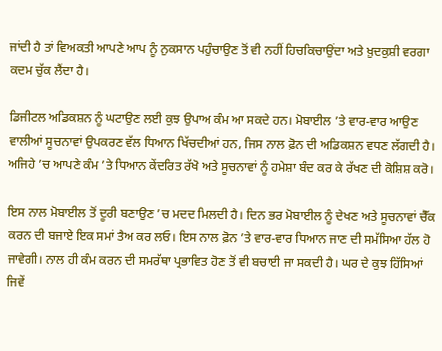ਜਾਂਦੀ ਹੈ ਤਾਂ ਵਿਅਕਤੀ ਆਪਣੇ ਆਪ ਨੂੰ ਨੁਕਸਾਨ ਪਹੁੰਚਾਉਣ ਤੋਂ ਵੀ ਨਹੀਂ ਹਿਚਕਿਚਾਉਂਦਾ ਅਤੇ ਖ਼ੁਦਕੁਸ਼ੀ ਵਰਗਾ ਕਦਮ ਚੁੱਕ ਲੈਂਦਾ ਹੈ।

ਡਿਜੀਟਲ ਅਡਿਕਸ਼ਨ ਨੂੰ ਘਟਾਉਣ ਲਈ ਕੁਝ ਉਪਾਅ ਕੰਮ ਆ ਸਕਦੇ ਹਨ। ਮੋਬਾਈਲ ’ਤੇ ਵਾਰ-ਵਾਰ ਆਉਣ ਵਾਲੀਆਂ ਸੂਚਨਾਵਾਂ ਉਪਕਰਣ ਵੱਲ ਧਿਆਨ ਖਿੱਚਦੀਆਂ ਹਨ, ਜਿਸ ਨਾਲ ਫ਼ੋਨ ਦੀ ਅਡਿਕਸ਼ਨ ਵਧਣ ਲੱਗਦੀ ਹੈ। ਅਜਿਹੇ ’ਚ ਆਪਣੇ ਕੰਮ ’ਤੇ ਧਿਆਨ ਕੇਂਦਰਿਤ ਰੱਖੋ ਅਤੇ ਸੂਚਨਾਵਾਂ ਨੂੰ ਹਮੇਸ਼ਾ ਬੰਦ ਕਰ ਕੇ ਰੱਖਣ ਦੀ ਕੋਸ਼ਿਸ਼ ਕਰੋ।

ਇਸ ਨਾਲ ਮੋਬਾਈਲ ਤੋਂ ਦੂਰੀ ਬਣਾਉਣ ’ਚ ਮਦਦ ਮਿਲਦੀ ਹੈ। ਦਿਨ ਭਰ ਮੋਬਾਈਲ ਨੂੰ ਦੇਖਣ ਅਤੇ ਸੂਚਨਾਵਾਂ ਚੈੱਕ ਕਰਨ ਦੀ ਬਜਾਏ ਇਕ ਸਮਾਂ ਤੈਅ ਕਰ ਲਓ। ਇਸ ਨਾਲ ਫ਼ੋਨ ’ਤੇ ਵਾਰ-ਵਾਰ ਧਿਆਨ ਜਾਣ ਦੀ ਸਮੱਸਿਆ ਹੱਲ ਹੋ ਜਾਵੇਗੀ। ਨਾਲ ਹੀ ਕੰਮ ਕਰਨ ਦੀ ਸਮਰੱਥਾ ਪ੍ਰਭਾਵਿਤ ਹੋਣ ਤੋਂ ਵੀ ਬਚਾਈ ਜਾ ਸਕਦੀ ਹੈ। ਘਰ ਦੇ ਕੁਝ ਹਿੱਸਿਆਂ ਜਿਵੇਂ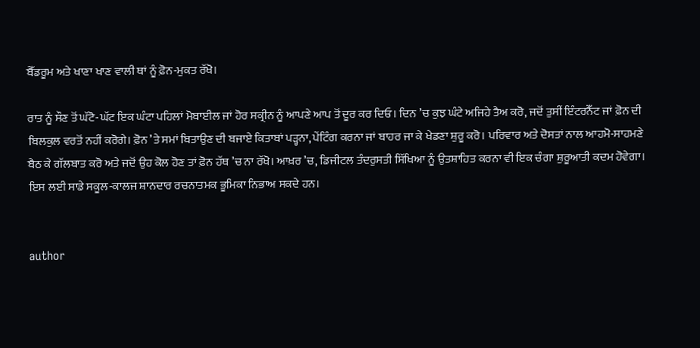ਬੈੱਡਰੂਮ ਅਤੇ ਖਾਣਾ ਖਾਣ ਵਾਲੀ ਥਾਂ ਨੂੰ ਫ਼ੋਨ-ਮੁਕਤ ਰੱਖੋ।

ਰਾਤ ਨੂੰ ਸੌਣ ਤੋਂ ਘੱਟੋ-ਘੱਟ ਇਕ ਘੰਟਾ ਪਹਿਲਾਂ ਮੋਬਾਈਲ ਜਾਂ ਹੋਰ ਸਕ੍ਰੀਨ ਨੂੰ ਆਪਣੇ ਆਪ ਤੋਂ ਦੂਰ ਕਰ ਦਿਓ। ਦਿਨ ’ਚ ਕੁਝ ਘੰਟੇ ਅਜਿਹੇ ਤੈਅ ਕਰੋ, ਜਦੋਂ ਤੁਸੀਂ ਇੰਟਰਨੈੱਟ ਜਾਂ ਫ਼ੋਨ ਦੀ ਬਿਲਕੁਲ ਵਰਤੋਂ ਨਹੀਂ ਕਰੋਗੇ। ਫ਼ੋਨ ’ਤੇ ਸਮਾਂ ਬਿਤਾਉਣ ਦੀ ਬਜਾਏ ਕਿਤਾਬਾਂ ਪੜ੍ਹਨਾ, ਪੇਂਟਿੰਗ ਕਰਨਾ ਜਾਂ ਬਾਹਰ ਜਾ ਕੇ ਖੇਡਣਾ ਸ਼ੁਰੂ ਕਰੋ। ਪਰਿਵਾਰ ਅਤੇ ਦੋਸਤਾਂ ਨਾਲ ਆਹਮੋ-ਸਾਹਮਣੇ ਬੈਠ ਕੇ ਗੱਲਬਾਤ ਕਰੋ ਅਤੇ ਜਦੋਂ ਉਹ ਕੋਲ ਹੋਣ ਤਾਂ ਫ਼ੋਨ ਹੱਥ ’ਚ ਨਾ ਰੱਖੋ। ਆਖ਼ਰ ’ਚ, ਡਿਜੀਟਲ ਤੰਦਰੁਸਤੀ ਸਿੱਖਿਆ ਨੂੰ ਉਤਸ਼ਾਹਿਤ ਕਰਨਾ ਵੀ ਇਕ ਚੰਗਾ ਸ਼ੁਰੂਆਤੀ ਕਦਮ ਹੋਵੇਗਾ। ਇਸ ਲਈ ਸਾਡੇ ਸਕੂਲ-ਕਾਲਜ ਸ਼ਾਨਦਾਰ ਰਚਨਾਤਮਕ ਭੂਮਿਕਾ ਨਿਭਾਅ ਸਕਦੇ ਹਨ।


author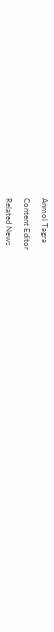Anmol Tagra

Content Editor

Related News